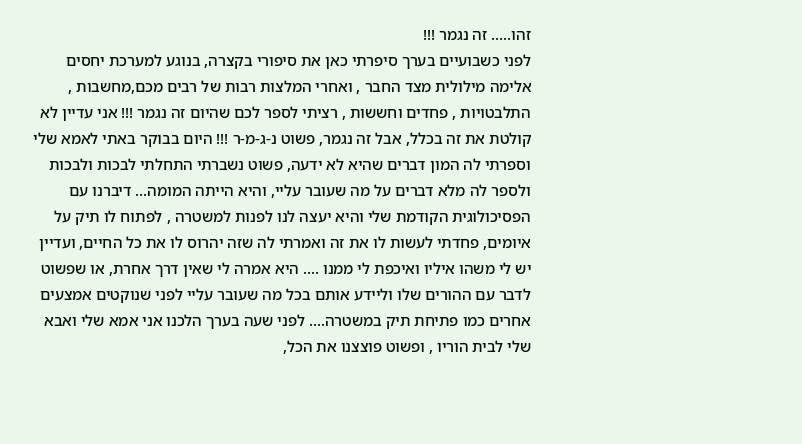זהו..... זה נגמר !!!
לפני כשבועיים בערך סיפרתי כאן את סיפורי בקצרה, בנוגע למערכת יחסים אלימה מילולית מצד החבר , ואחרי המלצות רבות של רבים מכם,מחשבות , התלבטויות , פחדים וחששות , רציתי לספר לכם שהיום זה נגמר !!! אני עדיין לא קולטת את זה בכלל, אבל זה נגמר, פשוט נ-ג-מ-ר !!! היום בבוקר באתי לאמא שלי וספרתי לה המון דברים שהיא לא ידעה, פשוט נשברתי התחלתי לבכות ולבכות ולספר לה מלא דברים על מה שעובר עליי, והיא הייתה המומה... דיברנו עם הפסיכולוגית הקודמת שלי והיא יעצה לנו לפנות למשטרה , לפתוח לו תיק על איומים, פחדתי לעשות לו את זה ואמרתי לה שזה יהרוס לו את כל החיים, ועדיין יש לי משהו איליו ואיכפת לי ממנו .... היא אמרה לי שאין דרך אחרת, או שפשוט לדבר עם ההורים שלו וליידע אותם בכל מה שעובר עליי לפני שנוקטים אמצעים אחרים כמו פתיחת תיק במשטרה.... לפני שעה בערך הלכנו אני אמא שלי ואבא שלי לבית הוריו , ופשוט פוצצנו את הכל,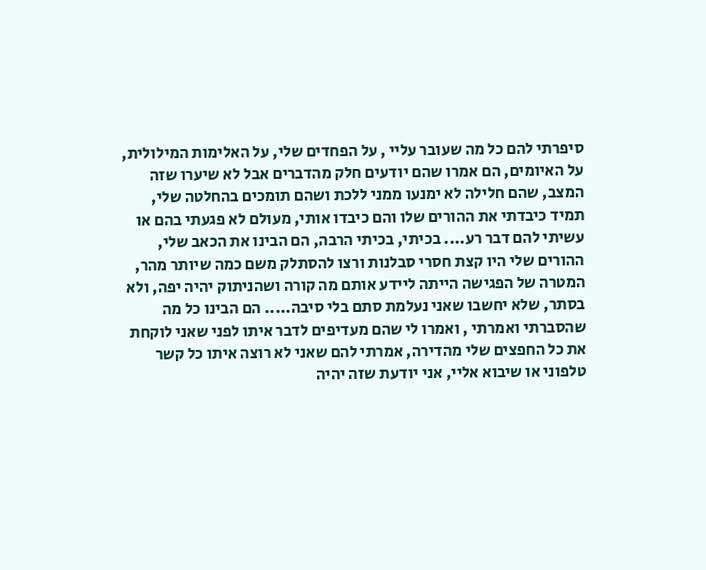סיפרתי להם כל מה שעובר עליי , על הפחדים שלי, על האלימות המילולית, על האיומים, הם אמרו שהם יודעים חלק מהדברים אבל לא שיערו שזה המצב, שהם חלילה לא ימנעו ממני ללכת ושהם תומכים בהחלטה שלי, תמיד כיבדתי את ההורים שלו והם כיבדו אותי, מעולם לא פגעתי בהם או עשיתי להם דבר רע.... בכיתי, בכיתי הרבה, הם הבינו את הכאב שלי, ההורים שלי היו קצת חסרי סבלנות ורצו להסתלק משם כמה שיותר מהר, המטרה של הפגישה הייתה ליידע אותם מה קורה ושהניתוק יהיה יפה, ולא בסתר, שלא יחשבו שאני נעלמת סתם בלי סיבה..... הם הבינו כל מה שהסברתי ואמרתי , ואמרו לי שהם מעדיפים לדבר איתו לפני שאני לוקחת את כל החפצים שלי מהדירה, אמרתי להם שאני לא רוצה איתו כל קשר טלפוני או שיבוא אליי, אני יודעת שזה יהיה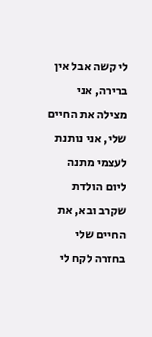לי קשה אבל אין ברירה, אני מצילה את החיים שלי, אני נותנת לעצמי מתנה ליום הולדת שקרב ובא, את החיים שלי בחזרה לקח לי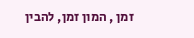זמן , המון זמן, להבין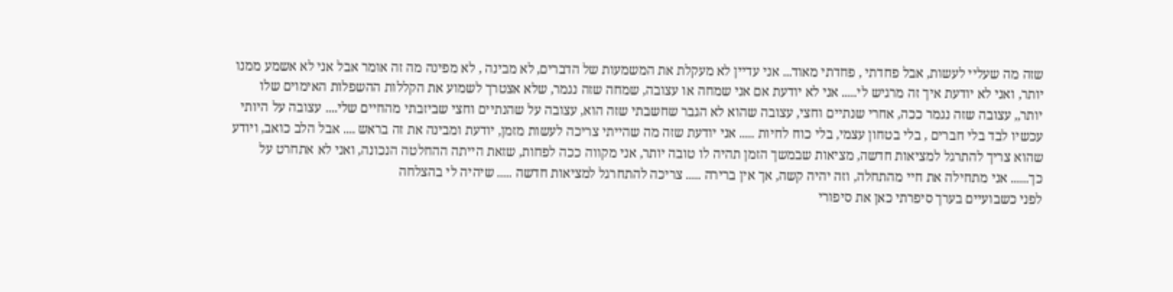שזה מה שעליי לעשות, אבל פחדתי , פחדתי מאוד... אני עדיין לא מעקלת את המשמעות של הדברים, לא מבינה , לא מפינה מה זה אומר אבל אני לא אשמע ממנו יותר, ואני לא יודעת איך זה מרגיש לי..... אני לא יודעת אם אני שמחה או עצובה, שמחה שזה נגמר, שלא אצטרך לשמוע את הקללות ההשפלות האימוים שלו יותר,, עצובה שזה נגמר ככה, אחרי שנתיים וחצי, עצובה שהוא לא הגבר שחשבתי שזה הוא, עצובה על שהנתיים וחצי שביזבתי מהחיים שלי.... עצובה על היותי עכשיו לבד בלי חברים , בלי בטחון עצמי, בלי כוח לחיות ..... אני יודעת שזה מה שהייתי צריכה לעשות מזמן, יודעת ומבינה את זה בראש .... אבל הלב כואב, ויודע שהוא צריך להתרגל למציאות חדשה, מציאות שבמשך הזמן תהיה לו טובה יותר, אני מקווה ככה לפחות, שזאת הייתה ההחלטה הנכונה, ואני לא אתחרט על כך...... אני מתחילה את חיי מהתחלה, וזה יהיה קשה, אך אין ברירה ..... צריכה להתחרגל למציאות חדשה ..... שיהיה לי בהצלחה
לפני כשבועיים בערך סיפרתי כאן את סיפורי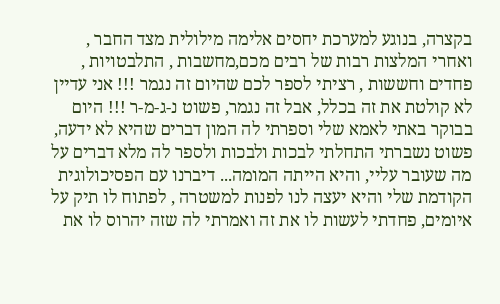בקצרה, בנוגע למערכת יחסים אלימה מילולית מצד החבר , ואחרי המלצות רבות של רבים מכם,מחשבות , התלבטויות , פחדים וחששות , רציתי לספר לכם שהיום זה נגמר !!! אני עדיין לא קולטת את זה בכלל, אבל זה נגמר, פשוט נ-ג-מ-ר !!! היום בבוקר באתי לאמא שלי וספרתי לה המון דברים שהיא לא ידעה, פשוט נשברתי התחלתי לבכות ולבכות ולספר לה מלא דברים על מה שעובר עליי, והיא הייתה המומה... דיברנו עם הפסיכולוגית הקודמת שלי והיא יעצה לנו לפנות למשטרה , לפתוח לו תיק על איומים, פחדתי לעשות לו את זה ואמרתי לה שזה יהרוס לו את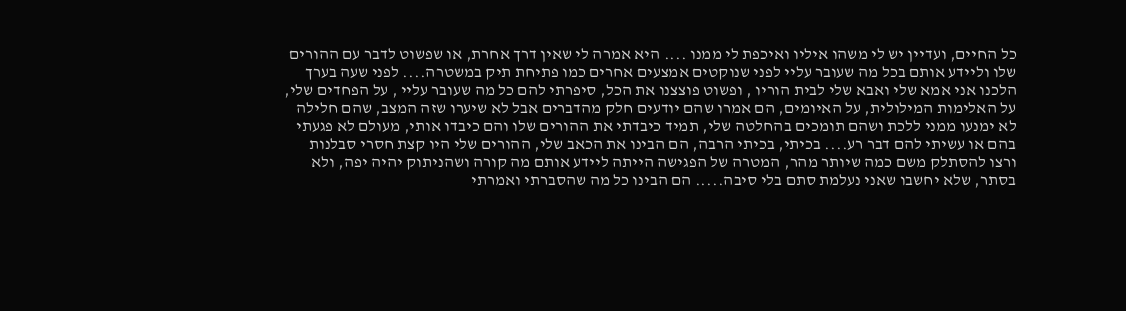כל החיים, ועדיין יש לי משהו איליו ואיכפת לי ממנו .... היא אמרה לי שאין דרך אחרת, או שפשוט לדבר עם ההורים שלו וליידע אותם בכל מה שעובר עליי לפני שנוקטים אמצעים אחרים כמו פתיחת תיק במשטרה.... לפני שעה בערך הלכנו אני אמא שלי ואבא שלי לבית הוריו , ופשוט פוצצנו את הכל, סיפרתי להם כל מה שעובר עליי , על הפחדים שלי, על האלימות המילולית, על האיומים, הם אמרו שהם יודעים חלק מהדברים אבל לא שיערו שזה המצב, שהם חלילה לא ימנעו ממני ללכת ושהם תומכים בהחלטה שלי, תמיד כיבדתי את ההורים שלו והם כיבדו אותי, מעולם לא פגעתי בהם או עשיתי להם דבר רע.... בכיתי, בכיתי הרבה, הם הבינו את הכאב שלי, ההורים שלי היו קצת חסרי סבלנות ורצו להסתלק משם כמה שיותר מהר, המטרה של הפגישה הייתה ליידע אותם מה קורה ושהניתוק יהיה יפה, ולא בסתר, שלא יחשבו שאני נעלמת סתם בלי סיבה..... הם הבינו כל מה שהסברתי ואמרתי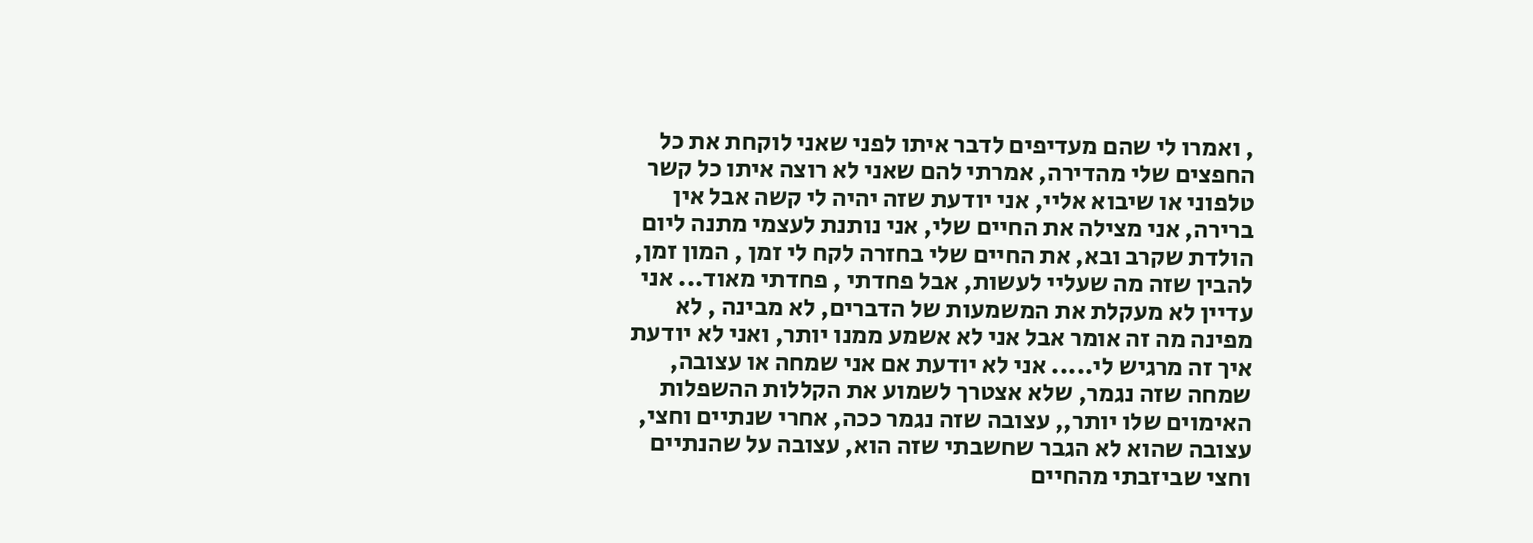, ואמרו לי שהם מעדיפים לדבר איתו לפני שאני לוקחת את כל החפצים שלי מהדירה, אמרתי להם שאני לא רוצה איתו כל קשר טלפוני או שיבוא אליי, אני יודעת שזה יהיה לי קשה אבל אין ברירה, אני מצילה את החיים שלי, אני נותנת לעצמי מתנה ליום הולדת שקרב ובא, את החיים שלי בחזרה לקח לי זמן , המון זמן, להבין שזה מה שעליי לעשות, אבל פחדתי , פחדתי מאוד... אני עדיין לא מעקלת את המשמעות של הדברים, לא מבינה , לא מפינה מה זה אומר אבל אני לא אשמע ממנו יותר, ואני לא יודעת איך זה מרגיש לי..... אני לא יודעת אם אני שמחה או עצובה, שמחה שזה נגמר, שלא אצטרך לשמוע את הקללות ההשפלות האימוים שלו יותר,, עצובה שזה נגמר ככה, אחרי שנתיים וחצי, עצובה שהוא לא הגבר שחשבתי שזה הוא, עצובה על שהנתיים וחצי שביזבתי מהחיים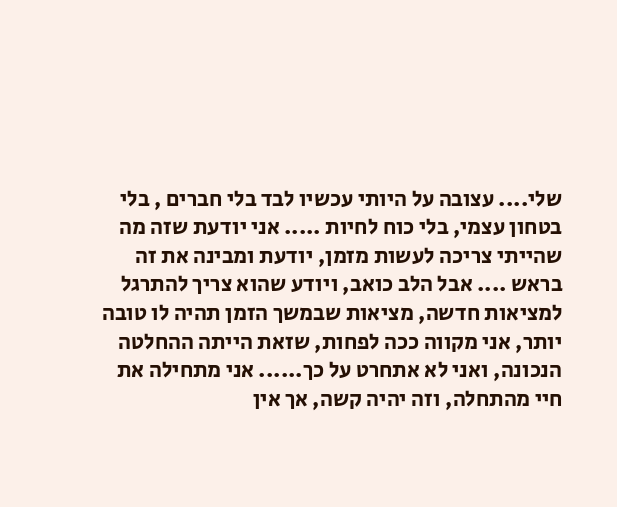שלי.... עצובה על היותי עכשיו לבד בלי חברים , בלי בטחון עצמי, בלי כוח לחיות ..... אני יודעת שזה מה שהייתי צריכה לעשות מזמן, יודעת ומבינה את זה בראש .... אבל הלב כואב, ויודע שהוא צריך להתרגל למציאות חדשה, מציאות שבמשך הזמן תהיה לו טובה יותר, אני מקווה ככה לפחות, שזאת הייתה ההחלטה הנכונה, ואני לא אתחרט על כך...... אני מתחילה את חיי מהתחלה, וזה יהיה קשה, אך אין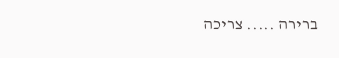ברירה ..... צריכה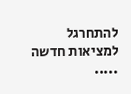להתחרגל למציאות חדשה .....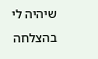שיהיה לי בהצלחה